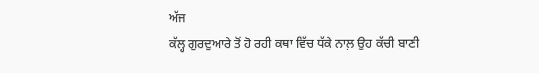ਅੱਜ
ਕੱਲ੍ਹ ਗੁਰਦੁਆਰੇ ਤੋਂ ਹੋ ਰਹੀ ਕਥਾ ਵਿੱਚ ਧੱਕੇ ਨਾਲ਼ ਉਹ ਕੱਚੀ ਬਾਣੀ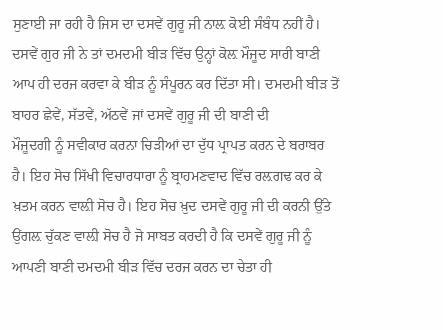ਸੁਣਾਈ ਜਾ ਰਹੀ ਹੈ ਜਿਸ ਦਾ ਦਸਵੇਂ ਗੁਰੂ ਜੀ ਨਾਲ਼ ਕੋਈ ਸੰਬੰਧ ਨਹੀਂ ਹੈ।
ਦਸਵੇਂ ਗੁਰ ਜੀ ਨੇ ਤਾਂ ਦਮਦਮੀ ਬੀੜ ਵਿੱਚ ਉਨ੍ਹਾਂ ਕੋਲ਼ ਮੌਜੂਦ ਸਾਰੀ ਬਾਣੀ
ਆਪ ਹੀ ਦਰਜ ਕਰਵਾ ਕੇ ਬੀੜ ਨੂੰ ਸੰਪੂਰਨ ਕਰ ਦਿੱਤਾ ਸੀ। ਦਮਦਮੀ ਬੀੜ ਤੋਂ
ਬਾਹਰ ਛੇਵੇਂ, ਸੱਤਵੇਂ, ਅੱਠਵੇਂ ਜਾਂ ਦਸਵੇਂ ਗੁਰੂ ਜੀ ਦੀ ਬਾਣੀ ਦੀ
ਮੌਜੂਦਗੀ ਨੂੰ ਸਵੀਕਾਰ ਕਰਨਾ ਚਿੜੀਆਂ ਦਾ ਦੁੱਧ ਪ੍ਰਾਪਤ ਕਰਨ ਦੇ ਬਰਾਬਰ
ਹੈ। ਇਹ ਸੋਚ ਸਿੱਖੀ ਵਿਚਾਰਧਾਰਾ ਨੂੰ ਬ੍ਰਾਹਮਣਵਾਦ ਵਿੱਚ ਰਲ਼ਗਢ ਕਰ ਕੇ
ਖ਼ਤਮ ਕਰਨ ਵਾਲ਼ੀ ਸੋਚ ਹੈ। ਇਹ ਸੋਚ ਖ਼ੁਦ ਦਸਵੇਂ ਗੁਰੂ ਜੀ ਦੀ ਕਰਨੀ ਉੱਤੇ
ਉਂਗਲ਼ ਚੁੱਕਣ ਵਾਲ਼ੀ ਸੋਚ ਹੈ ਜੋ ਸਾਬਤ ਕਰਦੀ ਹੈ ਕਿ ਦਸਵੇਂ ਗੁਰੂ ਜੀ ਨੂੰ
ਆਪਣੀ ਬਾਣੀ ਦਮਦਮੀ ਬੀੜ ਵਿੱਚ ਦਰਜ ਕਰਨ ਦਾ ਚੇਤਾ ਹੀ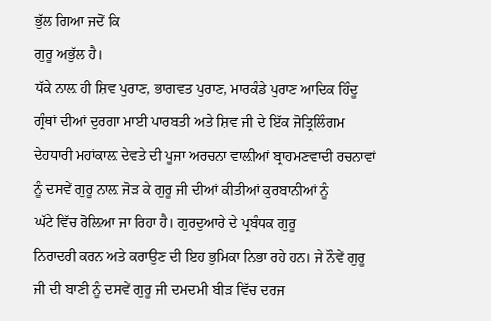ਭੁੱਲ ਗਿਆ ਜਦੋਂ ਕਿ
ਗੁਰੂ ਅਭੁੱਲ ਹੈ।
ਧੱਕੇ ਨਾਲ਼ ਹੀ ਸ਼ਿਵ ਪੁਰਾਣ, ਭਾਗਵਤ ਪੁਰਾਣ, ਮਾਰਕੰਡੇ ਪੁਰਾਣ ਆਦਿਕ ਹਿੰਦੂ
ਗ੍ਰੰਥਾਂ ਦੀਆਂ ਦੁਰਗਾ ਮਾਈ ਪਾਰਬਤੀ ਅਤੇ ਸ਼ਿਵ ਜੀ ਦੇ ਇੱਕ ਜੋਤ੍ਰਿਲਿੰਗਮ
ਦੇਹਧਾਰੀ ਮਹਾਂਕਾਲ਼ ਦੇਵਤੇ ਦੀ ਪੂਜਾ ਅਰਚਨਾ ਵਾਲ਼ੀਆਂ ਬ੍ਰਾਹਮਣਵਾਦੀ ਰਚਨਾਵਾਂ
ਨੂੰ ਦਸਵੇਂ ਗੁਰੂ ਨਾਲ਼ ਜੋੜ ਕੇ ਗੁਰੂ ਜੀ ਦੀਆਂ ਕੀਤੀਆਂ ਕੁਰਬਾਨੀਆਂ ਨੂੰ
ਘੱਟੇ ਵਿੱਚ ਰੋਲ਼ਿਆ ਜਾ ਰਿਹਾ ਹੈ। ਗੁਰਦੁਆਰੇ ਦੇ ਪ੍ਰਬੰਧਕ ਗੁਰੂ
ਨਿਰਾਦਰੀ ਕਰਨ ਅਤੇ ਕਰਾਉਣ ਦੀ ਇਹ ਭੁਮਿਕਾ ਨਿਭਾ ਰਹੇ ਹਨ। ਜੇ ਨੌਵੇਂ ਗੁਰੂ
ਜੀ ਦੀ ਬਾਣੀ ਨੂੰ ਦਸਵੇਂ ਗੁਰੂ ਜੀ ਦਮਦਮੀ ਬੀੜ ਵਿੱਚ ਦਰਜ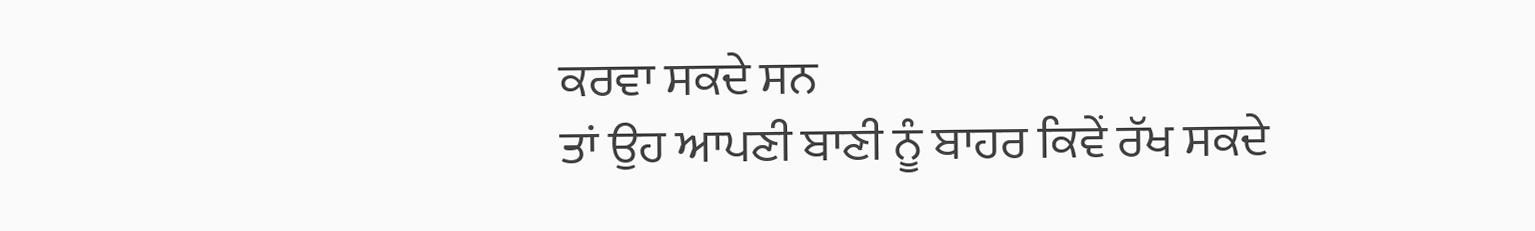ਕਰਵਾ ਸਕਦੇ ਸਨ
ਤਾਂ ਉਹ ਆਪਣੀ ਬਾਣੀ ਨੂੰ ਬਾਹਰ ਕਿਵੇਂ ਰੱਖ ਸਕਦੇ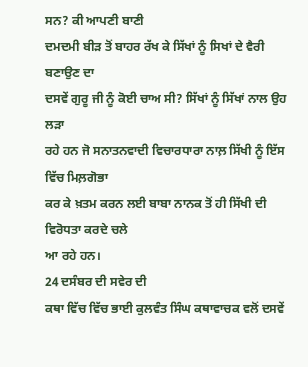ਸਨ? ਕੀ ਆਪਣੀ ਬਾਣੀ
ਦਮਦਮੀ ਬੀੜ ਤੋਂ ਬਾਹਰ ਰੱਖ ਕੇ ਸਿੱਖਾਂ ਨੂੰ ਸਿਖਾਂ ਦੇ ਵੈਰੀ ਬਣਾਉਣ ਦਾ
ਦਸਵੇਂ ਗੁਰੂ ਜੀ ਨੂੰ ਕੋਈ ਚਾਅ ਸੀ? ਸਿੱਖਾਂ ਨੂੰ ਸਿੱਖਾਂ ਨਾਲ ਉਹ ਲੜਾ
ਰਹੇ ਹਨ ਜੋ ਸਨਾਤਨਵਾਦੀ ਵਿਚਾਰਧਾਰਾ ਨਾਲ਼ ਸਿੱਖੀ ਨੂੰ ਇੱਸ ਵਿੱਚ ਮਿਲ਼ਗੋਭਾ
ਕਰ ਕੇ ਖ਼ਤਮ ਕਰਨ ਲਈ ਬਾਬਾ ਨਾਨਕ ਤੋਂ ਹੀ ਸਿੱਖੀ ਦੀ ਵਿਰੋਧਤਾ ਕਰਦੇ ਚਲੇ
ਆ ਰਹੇ ਹਨ।
24 ਦਸੰਬਰ ਦੀ ਸਵੇਰ ਦੀ
ਕਥਾ ਵਿੱਚ ਵਿੱਚ ਭਾਈ ਕੁਲਵੰਤ ਸਿੰਘ ਕਥਾਵਾਚਕ ਵਲੋਂ ਦਸਵੇਂ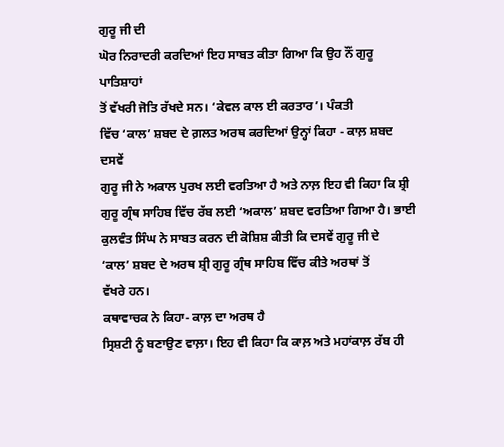ਗੁਰੂ ਜੀ ਦੀ
ਘੋਰ ਨਿਰਾਦਰੀ ਕਰਦਿਆਂ ਇਹ ਸਾਬਤ ਕੀਤਾ ਗਿਆ ਕਿ ਉਹ ਨੌਂ ਗੁਰੂ ਪਾਤਿਸ਼ਾਹਾਂ
ਤੋਂ ਵੱਖਰੀ ਜੋਤਿ ਰੱਖਦੇ ਸਨ। ‘ਕੇਵਲ ਕਾਲ ਈ ਕਰਤਾਰ’। ਪੰਕਤੀ
ਵਿੱਚ ‘ਕਾਲ’ ਸ਼ਬਦ ਦੇ ਗ਼ਲਤ ਅਰਥ ਕਰਦਿਆਂ ਉਨ੍ਹਾਂ ਕਿਹਾ - ਕਾਲ਼ ਸ਼ਬਦ ਦਸਵੇਂ
ਗੁਰੂ ਜੀ ਨੇ ਅਕਾਲ ਪੁਰਖ ਲਈ ਵਰਤਿਆ ਹੈ ਅਤੇ ਨਾਲ਼ ਇਹ ਵੀ ਕਿਹਾ ਕਿ ਸ਼੍ਰੀ
ਗੁਰੂ ਗ੍ਰੰਥ ਸਾਹਿਬ ਵਿੱਚ ਰੱਬ ਲਈ ‘ਅਕਾਲ’ ਸ਼ਬਦ ਵਰਤਿਆ ਗਿਆ ਹੈ। ਭਾਈ
ਕੁਲਵੰਤ ਸਿੰਘ ਨੇ ਸਾਬਤ ਕਰਨ ਦੀ ਕੋਸ਼ਿਸ਼ ਕੀਤੀ ਕਿ ਦਸਵੇਂ ਗੁਰੂ ਜੀ ਦੇ
‘ਕਾਲ’ ਸ਼ਬਦ ਦੇ ਅਰਥ ਸ਼੍ਰੀ ਗੁਰੂ ਗ੍ਰੰਥ ਸਾਹਿਬ ਵਿੱਚ ਕੀਤੇ ਅਰਥਾਂ ਤੋਂ
ਵੱਖਰੇ ਹਨ।
ਕਥਾਵਾਚਕ ਨੇ ਕਿਹਾ- ਕਾਲ਼ ਦਾ ਅਰਥ ਹੈ
ਸ੍ਰਿਸ਼ਟੀ ਨੂੰ ਬਣਾਉਣ ਵਾਲ਼ਾ। ਇਹ ਵੀ ਕਿਹਾ ਕਿ ਕਾਲ਼ ਅਤੇ ਮਹਾਂਕਾਲ਼ ਰੱਬ ਹੀ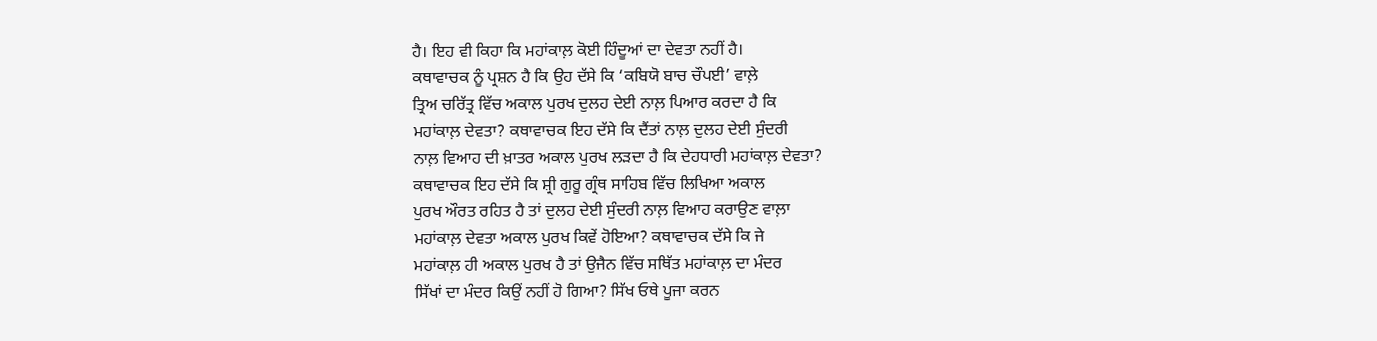ਹੈ। ਇਹ ਵੀ ਕਿਹਾ ਕਿ ਮਹਾਂਕਾਲ਼ ਕੋਈ ਹਿੰਦੂਆਂ ਦਾ ਦੇਵਤਾ ਨਹੀਂ ਹੈ।
ਕਥਾਵਾਚਕ ਨੂੰ ਪ੍ਰਸ਼ਨ ਹੈ ਕਿ ਉਹ ਦੱਸੇ ਕਿ ‘ਕਬਿਯੋ ਬਾਚ ਚੌਪਈ’ ਵਾਲ਼ੇ
ਤ੍ਰਿਅ ਚਰਿੱਤ੍ਰ ਵਿੱਚ ਅਕਾਲ ਪੁਰਖ ਦੁਲਹ ਦੇਈ ਨਾਲ਼ ਪਿਆਰ ਕਰਦਾ ਹੈ ਕਿ
ਮਹਾਂਕਾਲ਼ ਦੇਵਤਾ? ਕਥਾਵਾਚਕ ਇਹ ਦੱਸੇ ਕਿ ਦੈਂਤਾਂ ਨਾਲ਼ ਦੁਲਹ ਦੇਈ ਸੁੰਦਰੀ
ਨਾਲ਼ ਵਿਆਹ ਦੀ ਖ਼ਾਤਰ ਅਕਾਲ ਪੁਰਖ ਲੜਦਾ ਹੈ ਕਿ ਦੇਹਧਾਰੀ ਮਹਾਂਕਾਲ਼ ਦੇਵਤਾ?
ਕਥਾਵਾਚਕ ਇਹ ਦੱਸੇ ਕਿ ਸ਼੍ਰੀ ਗੁਰੂ ਗ੍ਰੰਥ ਸਾਹਿਬ ਵਿੱਚ ਲਿਖਿਆ ਅਕਾਲ
ਪੁਰਖ ਔਰਤ ਰਹਿਤ ਹੈ ਤਾਂ ਦੁਲਹ ਦੇਈ ਸੁੰਦਰੀ ਨਾਲ਼ ਵਿਆਹ ਕਰਾਉਣ ਵਾਲ਼ਾ
ਮਹਾਂਕਾਲ਼ ਦੇਵਤਾ ਅਕਾਲ ਪੁਰਖ ਕਿਵੇਂ ਹੋਇਆ? ਕਥਾਵਾਚਕ ਦੱਸੇ ਕਿ ਜੇ
ਮਹਾਂਕਾਲ਼ ਹੀ ਅਕਾਲ ਪੁਰਖ ਹੈ ਤਾਂ ਉਜੈਨ ਵਿੱਚ ਸਥਿੱਤ ਮਹਾਂਕਾਲ਼ ਦਾ ਮੰਦਰ
ਸਿੱਖਾਂ ਦਾ ਮੰਦਰ ਕਿਉਂ ਨਹੀਂ ਹੋ ਗਿਆ? ਸਿੱਖ ਓਥੇ ਪੂਜਾ ਕਰਨ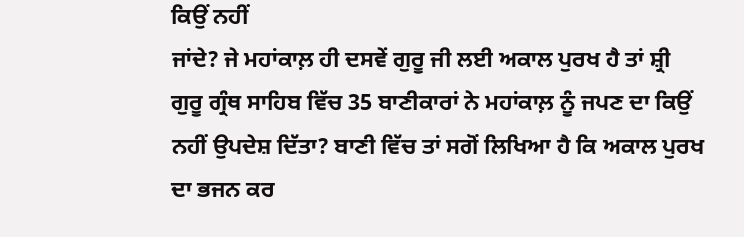ਕਿਉਂ ਨਹੀਂ
ਜਾਂਦੇ? ਜੇ ਮਹਾਂਕਾਲ਼ ਹੀ ਦਸਵੇਂ ਗੁਰੂ ਜੀ ਲਈ ਅਕਾਲ ਪੁਰਖ ਹੈ ਤਾਂ ਸ਼੍ਰੀ
ਗੁਰੂ ਗ੍ਰੰਥ ਸਾਹਿਬ ਵਿੱਚ 35 ਬਾਣੀਕਾਰਾਂ ਨੇ ਮਹਾਂਕਾਲ਼ ਨੂੰ ਜਪਣ ਦਾ ਕਿਉਂ
ਨਹੀਂ ਉਪਦੇਸ਼ ਦਿੱਤਾ? ਬਾਣੀ ਵਿੱਚ ਤਾਂ ਸਗੋਂ ਲਿਖਿਆ ਹੈ ਕਿ ਅਕਾਲ ਪੁਰਖ
ਦਾ ਭਜਨ ਕਰ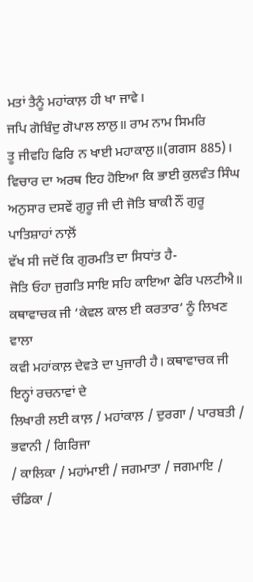ਮਤਾਂ ਤੈਨੂੰ ਮਹਾਂਕਾਲ਼ ਹੀ ਖਾ ਜਾਵੇ।
ਜਪਿ ਗੋਬਿੰਦੁ ਗੋਪਾਲ ਲਾਲੁ॥ ਰਾਮ ਨਾਮ ਸਿਮਰਿ
ਤੂ ਜੀਵਹਿ ਫਿਰਿ ਨ ਖਾਈ ਮਹਾਕਾਲੁ॥(ਗਗਸ 885)।
ਵਿਚਾਰ ਦਾ ਅਰਥ ਇਹ ਹੋਇਆ ਕਿ ਭਾਈ ਕੁਲਵੰਤ ਸਿੰਘ
ਅਨੁਸਾਰ ਦਸਵੇਂ ਗੁਰੂ ਜੀ ਦੀ ਜੋਤਿ ਬਾਕੀ ਨੌਂ ਗੁਰੂ ਪਾਤਿਸ਼ਾਹਾਂ ਨਾਲ਼ੋਂ
ਵੱਖ ਸੀ ਜਦੋਂ ਕਿ ਗੁਰਮਤਿ ਦਾ ਸਿਧਾਂਤ ਹੈ-
ਜੋਤਿ ਓਹਾ ਜੁਗਤਿ ਸਾਇ ਸਹਿ ਕਾਇਆ ਫੇਰਿ ਪਲਟੀਐ॥
ਕਥਾਵਾਚਕ ਜੀ ‘ਕੇਵਲ ਕਾਲ ਈ ਕਰਤਾਰ’ ਨੂੰ ਲਿਖਣ ਵਾਲਾ
ਕਵੀ ਮਹਾਂਕਾਲ਼ ਦੇਵਤੇ ਦਾ ਪੁਜਾਰੀ ਹੈ। ਕਥਾਵਾਚਕ ਜੀ ਇਨ੍ਹਾਂ ਰਚਨਾਵਾਂ ਦੇ
ਲਿਖਾਰੀ ਲਈ ਕਾਲ਼ / ਮਹਾਂਕਾਲ਼ / ਦੁਰਗਾ / ਪਾਰਬਤੀ / ਭਵਾਨੀ / ਗਿਰਿਜਾ
/ ਕਾਲਿਕਾ / ਮਹਾਂਮਾਈ / ਜਗਮਾਤਾ / ਜਗਮਾਇ / ਚੰਡਿਕਾ /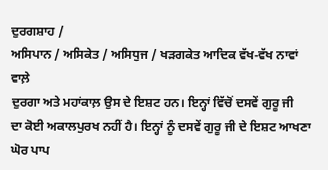ਦੁਰਗਸ਼ਾਹ /
ਅਸਿਪਾਨ / ਅਸਿਕੇਤ / ਅਸਿਧੁਜ / ਖੜਗਕੇਤ ਆਦਿਕ ਵੱਖ-ਵੱਖ ਨਾਵਾਂ ਵਾਲ਼ੇ
ਦੁਰਗਾ ਅਤੇ ਮਹਾਂਕਾਲ਼ ਉਸ ਦੇ ਇਸ਼ਟ ਹਨ। ਇਨ੍ਹਾਂ ਵਿੱਚੋਂ ਦਸਵੇਂ ਗੁਰੂ ਜੀ
ਦਾ ਕੋਈ ਅਕਾਲਪੁਰਖ ਨਹੀਂ ਹੈ। ਇਨ੍ਹਾਂ ਨੂੰ ਦਸਵੇਂ ਗੁਰੂ ਜੀ ਦੇ ਇਸ਼ਟ ਆਖਣਾ
ਘੋਰ ਪਾਪ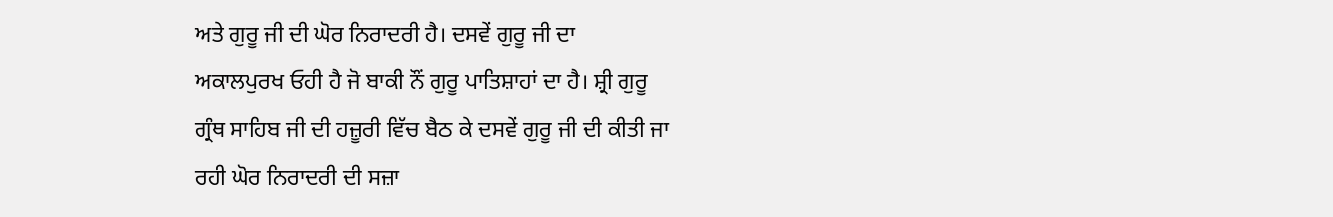ਅਤੇ ਗੁਰੂ ਜੀ ਦੀ ਘੋਰ ਨਿਰਾਦਰੀ ਹੈ। ਦਸਵੇਂ ਗੁਰੂ ਜੀ ਦਾ
ਅਕਾਲਪੁਰਖ ਓਹੀ ਹੈ ਜੋ ਬਾਕੀ ਨੌਂ ਗੁਰੂ ਪਾਤਿਸ਼ਾਹਾਂ ਦਾ ਹੈ। ਸ਼੍ਰੀ ਗੁਰੂ
ਗ੍ਰੰਥ ਸਾਹਿਬ ਜੀ ਦੀ ਹਜ਼ੂਰੀ ਵਿੱਚ ਬੈਠ ਕੇ ਦਸਵੇਂ ਗੁਰੂ ਜੀ ਦੀ ਕੀਤੀ ਜਾ
ਰਹੀ ਘੋਰ ਨਿਰਾਦਰੀ ਦੀ ਸਜ਼ਾ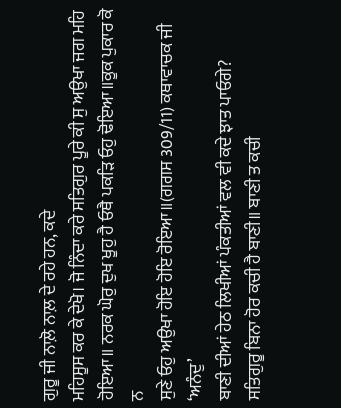ਗੁਰੂ ਜੀ ਨਾਲ਼ੋ ਨਾਲ਼ ਦੇ ਰਹੇ ਹਨ, ਕਦੇ
ਮਹਿਸੂਸ ਕਰ ਕੇ ਦੇਖੋ। ਜੋ ਨਿੰਦਾ ਕਰੇ ਸਤਿਗੁਰ ਪੂਰੇ ਕੀ ਸੁ ਅਉਖਾ ਜਗ ਮਹਿ
ਹੋਇਆ॥ ਨਰਕ ਘੋਰੁ ਦੁਖ ਖੂਹੁ ਹੈ ਓਥੈ ਪਕੜਿ ਓਹੁ ਢੋਇਆ॥ਕੂਕ ਪੁਕਾਰ ਕੋ ਨ
ਸੁਣੇ ਓਹੁ ਅਉਖਾ ਹੋਇ ਹੋਇ ਰੋਇਆ॥(ਗਗਸ 309/11) ਕਥਾਵਾਚਕ ਜੀ ‘ਅਨੰਦੁ’
ਬਾਣੀ ਦੀਆਂ ਹੇਠ ਲਿਖੀਆਂ ਪੰਕਤੀਆਂ ਵਲ ਵੀ ਕਦੇ ਝਾਤ ਪਾਓਗੇ?
ਸਤਿਗੁਰੂ ਬਿਨਾ ਹੋਰ ਕਚੀ ਹੈ ਬਾਣੀ॥ ਬਾਣੀ ਤ ਕਚੀ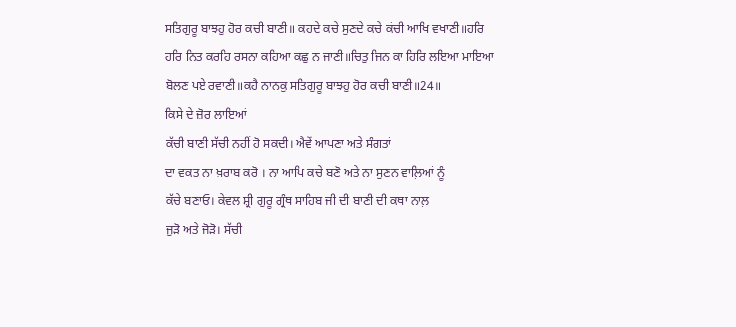ਸਤਿਗੁਰੂ ਬਾਝਹੁ ਹੋਰ ਕਚੀ ਬਾਣੀ॥ ਕਹਦੇ ਕਚੇ ਸੁਣਦੇ ਕਚੇ ਕਂਚੀ ਆਖਿ ਵਖਾਣੀ॥ਹਰਿ
ਹਰਿ ਨਿਤ ਕਰਹਿ ਰਸਨਾ ਕਹਿਆ ਕਛੁ ਨ ਜਾਣੀ॥ਚਿਤੁ ਜਿਨ ਕਾ ਹਿਰਿ ਲਇਆ ਮਾਇਆ
ਬੋਲਣ ਪਏ ਰਵਾਣੀ॥ਕਹੈ ਨਾਨਕੁ ਸਤਿਗੁਰੂ ਬਾਝਹੁ ਹੋਰ ਕਚੀ ਬਾਣੀ॥24॥
ਕਿਸੇ ਦੇ ਜ਼ੋਰ ਲਾਇਆਂ
ਕੱਚੀ ਬਾਣੀ ਸੱਚੀ ਨਹੀਂ ਹੋ ਸਕਦੀ। ਐਵੇਂ ਆਪਣਾ ਅਤੇ ਸੰਗਤਾਂ
ਦਾ ਵਕਤ ਨਾ ਖ਼ਰਾਬ ਕਰੋ । ਨਾ ਆਪਿ ਕਚੇ ਬਣੋ ਅਤੇ ਨਾ ਸੁਣਨ ਵਾਲ਼ਿਆਂ ਨੂੰ
ਕੱਚੇ ਬਣਾਓ। ਕੇਵਲ ਸ਼੍ਰੀ ਗੁਰੂ ਗ੍ਰੰਥ ਸਾਹਿਬ ਜੀ ਦੀ ਬਾਣੀ ਦੀ ਕਥਾ ਨਾਲ਼
ਜੁੜੋ ਅਤੇ ਜੋੜੋ। ਸੱਚੀ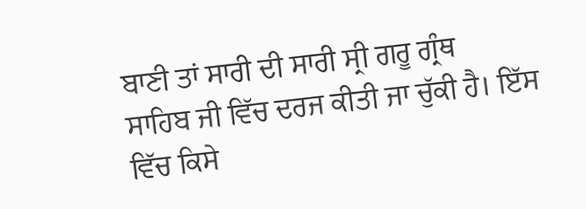ਬਾਣੀ ਤਾਂ ਸਾਰੀ ਦੀ ਸਾਰੀ ਸ੍ਰੀ ਗਰੂ ਗ੍ਰੰਥ
ਸਾਹਿਬ ਜੀ ਵਿੱਚ ਦਰਜ ਕੀਤੀ ਜਾ ਚੁੱਕੀ ਹੈ। ਇੱਸ ਵਿੱਚ ਕਿਸੇ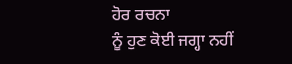ਹੋਰ ਰਚਨਾ
ਨੂੰ ਹੁਣ ਕੋਈ ਜਗ੍ਹਾ ਨਹੀਂ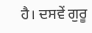ਹੈ। ਦਸਵੇਂ ਗੁਰੂ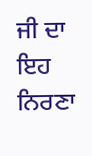ਜੀ ਦਾ ਇਹ ਨਿਰਣਾ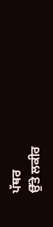ਪੱਥਰ
ਉੱਤੇ ਲਕੀਰ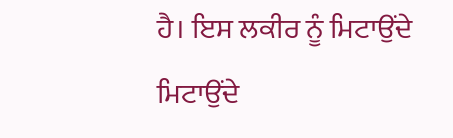ਹੈ। ਇਸ ਲਕੀਰ ਨੂੰ ਮਿਟਾਉਂਦੇ ਮਿਟਾਉਂਦੇ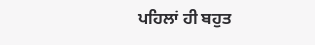ਪਹਿਲਾਂ ਹੀ ਬਹੁਤ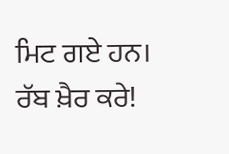ਮਿਟ ਗਏ ਹਨ।
ਰੱਬ ਖ਼ੈਰ ਕਰੇ!